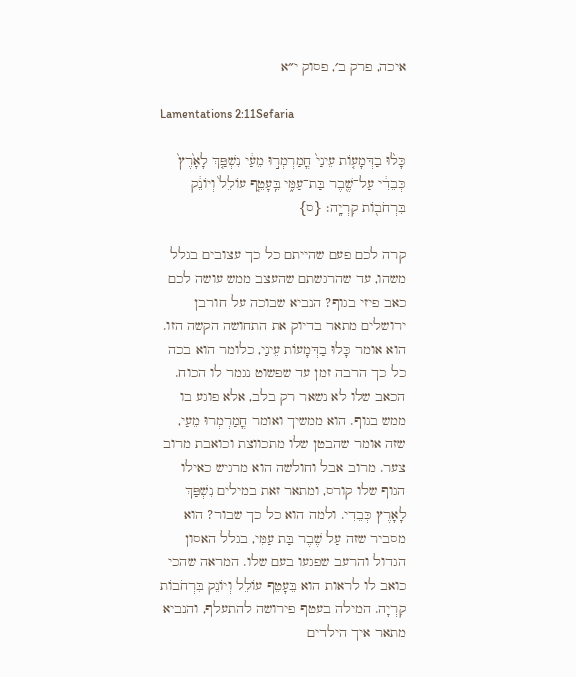איכה, פרק ב׳, פסוק י״א

Lamentations 2:11Sefaria

כָּל֨וּ בַדְּמָע֤וֹת עֵינַי֙ חֳמַרְמְר֣וּ מֵעַ֔י נִשְׁפַּ֤ךְ לָאָ֙רֶץ֙ כְּבֵדִ֔י עַל־שֶׁ֖בֶר בַּת־עַמִּ֑י בֵּֽעָטֵ֤ף עוֹלֵל֙ וְיוֹנֵ֔ק בִּרְחֹב֖וֹת קִרְיָֽה׃ {ס}

קרה לכם פעם שהייתם כל כך עצובים בגלל משהו, עד שהרגשתם שהעצב ממש עושה לכם כאב פיזי בגוף? הנביא שבוכה על חורבן ירושלים מתאר בדיוק את התחושה הקשה הזו. הוא אומר כָּלוּ בַדְּמָעוֹת עֵינַי, כלומר הוא בכה כל כך הרבה זמן עד שפשוט נגמר לו הכוח. הכאב שלו לא נשאר רק בלב, אלא פוגע בו ממש בגוף. הוא ממשיך ואומר חֳמַרְמְרוּ מֵעַי, שזה אומר שהבטן שלו מתכווצת וכואבת מרוב צער. מרוב אבל וחולשה הוא מרגיש כאילו הגוף שלו קורס, ומתאר זאת במילים נִשְׁפַּךְ לָאָרֶץ כְּבֵדִי. ולמה הוא כל כך שבור? הוא מסביר שזה עַל שֶׁבֶר בַּת עַמִּי, בגלל האסון הגדול והרעב שפגעו בעם שלו. המראה שהכי כואב לו לראות הוא בֵּעָטֵף עוֹלֵל וְיוֹנֵק בִּרְחֹבוֹת קִרְיָה. המילה בעטף פירושה להתעלף, והנביא מתאר איך הילדים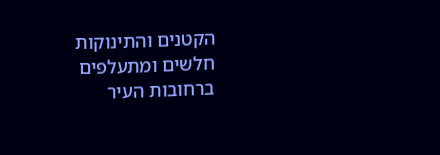הקטנים והתינוקות חלשים ומתעלפים ברחובות העיר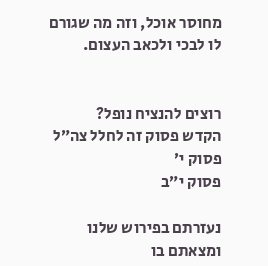מחוסר אוכל, וזה מה שגורם לו לבכי ולכאב העצום.


רוצים להנציח נופל?
הקדש פסוק זה לחלל צה״ל
פסוק י׳
פסוק י״ב

נעזרתם בפירוש שלנו ומצאתם בו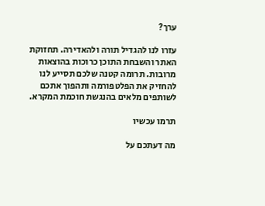ערך?

עזרו לנו להגדיל תורה ולהאדירה. תחזוקת האתר והשבחת התוכן כרוכות בהוצאות מרובות. תרומה קטנה שלכם תסייע לנו להחזיק את הפלטפורמה ותהפוך אתכם לשותפים מלאים בהנגשת חוכמת המקרא.

תרמו עכשיו

מה דעתכם על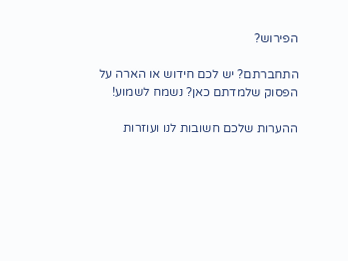הפירוש?

התחברתם? יש לכם חידוש או הארה על הפסוק שלמדתם כאן? נשמח לשמוע!

ההערות שלכם חשובות לנו ועוזרות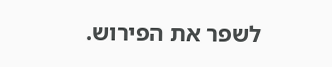לשפר את הפירוש.